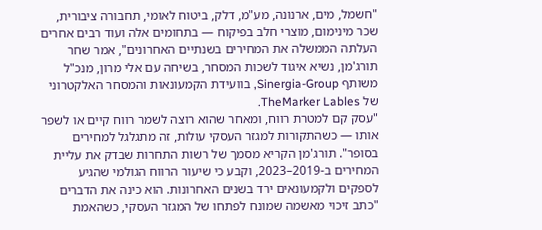"חשמל, מים, ארנונה, מע"מ, דלק, ביטוח לאומי, תחבורה ציבורית, שכר מינימום, מוצרי חלב בפיקוח — בתחומים אלה ועוד רבים אחרים העלתה הממשלה את המחירים בשנתיים האחרונים", אמר שחר תורג'מן, נשיא איגוד לשכות המסחר, בשיחה עם אלי מרון, מנכ"ל משותף Sinergia-Group, בוועידת הקמעונאות והמסחר האלקטרוני של TheMarker Lables.
"עסק קם למטרת רווח, ומאחר שהוא רוצה לשמר רווח קיים או לשפר אותו — כשהתקורות למגזר העסקי עולות, זה מתגלגל למחירים בסופר". תורג'מן הקריא מסמך של רשות התחרות שבדק את עליית המחירים ב-2019–2023, וקבע כי שיעור הרווח הגולמי שהגיע לספקים ולקמעונאים ירד בשנים האחרונות. הוא כינה את הדברים "כתב זיכוי מאשמה שמונח לפתחו של המגזר העסקי, כשהאמת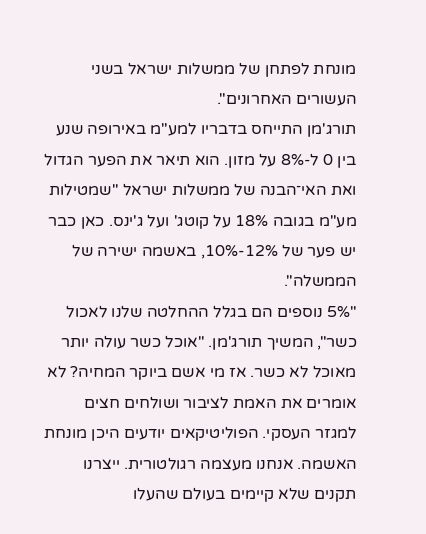מונחת לפתחן של ממשלות ישראל בשני העשורים האחרונים".
תורג'מן התייחס בדבריו למע"מ באירופה שנע בין 0 ל-8% על מזון. הוא תיאר את הפער הגדול ואת האי־הבנה של ממשלות ישראל "שמטילות מע"מ בגובה 18% על קוטג' ועל ג'ינס. כאן כבר יש פער של 12%-10%, באשמה ישירה של הממשלה".
"5% נוספים הם בגלל ההחלטה שלנו לאכול כשר", המשיך תורג'מן. "אוכל כשר עולה יותר מאוכל לא כשר. אז מי אשם ביוקר המחיה? לא אומרים את האמת לציבור ושולחים חצים למגזר העסקי. הפוליטיקאים יודעים היכן מונחת האשמה. אנחנו מעצמה רגולטורית. ייצרנו תקנים שלא קיימים בעולם שהעלו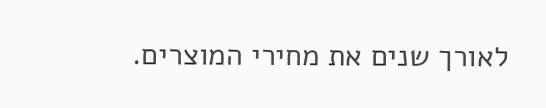לאורך שנים את מחירי המוצרים.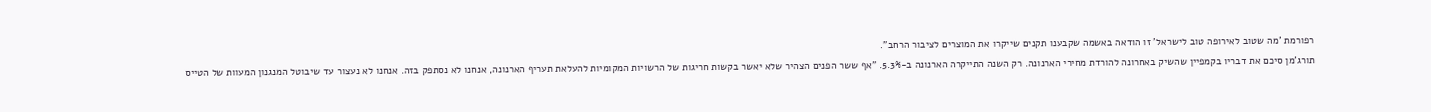רפורמת 'מה שטוב לאירופה טוב לישראל' זו הודאה באשמה שקבענו תקנים שייקרו את המוצרים לציבור הרחב".
תורג'מן סיכם את דבריו בקמפיין שהשיק באחרונה להורדת מחירי הארנונה. רק השנה התייקרה הארנונה ב-5.3%. "אף ששר הפנים הצהיר שלא יאשר בקשות חריגות של הרשויות המקומיות להעלאת תעריף הארנונה, אנחנו לא נסתפק בזה. אנחנו לא נעצור עד שיבוטל המנגנון המעוות של הטייס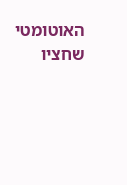האוטומטי שחציו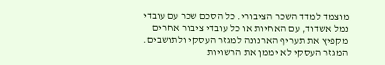מוצמד למדד השכר הציבורי. כל הסכם שכר עם עובדי נמל אשדוד, עם האחיות או כל עובדי ציבור אחרים מקפיץ את תעריף הארנונה למגזר העסקי ולתושבים. המגזר העסקי לא יממן את הרשויות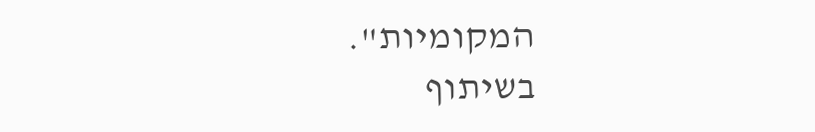המקומיות".
בשיתוף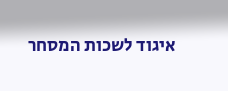איגוד לשכות המסחר